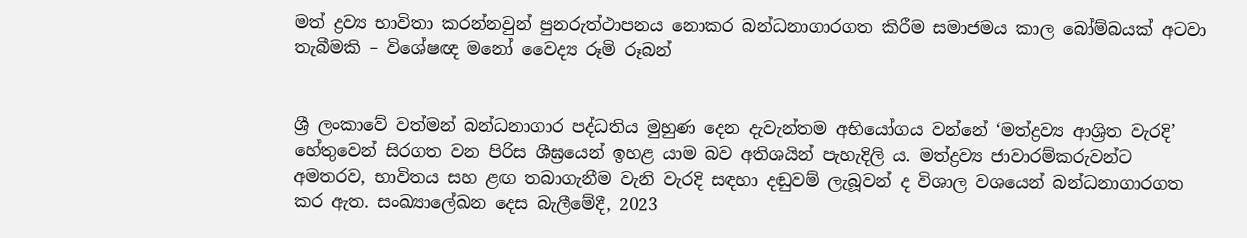මත් ද්‍රව්‍ය භාවිතා කරන්නවුන් පුනරුත්ථාපනය නොකර බන්ධනාගාරගත කිරීම සමාජමය කාල බෝම්බයක් අටවා තැබීමකි – විශේෂඥ මනෝ වෛද්‍ය රූමි රූබන්


ශ්‍රී ලංකාවේ වත්මන් බන්ධනාගාර පද්ධතිය මුහුණ දෙන දැවැන්තම අභියෝගය වන්නේ ‘මත්ද්‍රව්‍ය ආශ්‍රිත වැරදි’ හේතුවෙන් සිරගත වන පිරිස ශීඝ්‍රයෙන් ඉහළ යාම බව අතිශයින් පැහැදිලි ය. මත්ද්‍රව්‍ය ජාවාරම්කරුවන්ට අමතරව, භාවිතය සහ ළඟ තබාගැනීම වැනි වැරදි සඳහා දඬුවම් ලැබූවන් ද විශාල වශයෙන් බන්ධනාගාරගත කර ඇත. සංඛ්‍යාලේඛන දෙස බැලීමේදී, 2023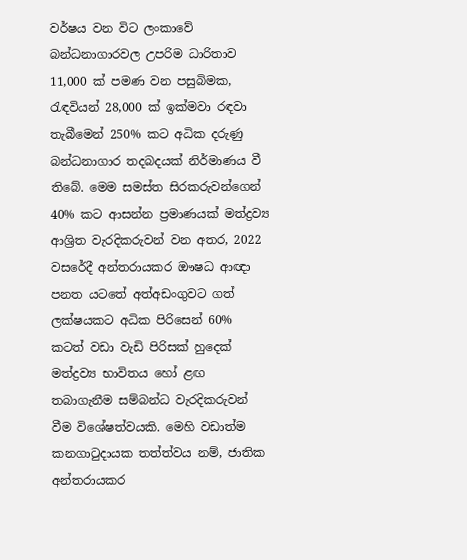වර්ෂය වන විට ලංකාවේ බන්ධනාගාරවල උපරිම ධාරිතාව 11,000 ක් පමණ වන පසුබිමක, රැඳවියන් 28,000 ක් ඉක්මවා රඳවා තැබීමෙන් 250% කට අධික දරුණු බන්ධනාගාර තදබදයක් නිර්මාණය වී තිබේ. මෙම සමස්ත සිරකරුවන්ගෙන් 40% කට ආසන්න ප්‍රමාණයක් මත්ද්‍රව්‍ය ආශ්‍රිත වැරදිකරුවන් වන අතර, 2022 වසරේදී අන්තරායකර ඖෂධ ආඥා පනත යටතේ අත්අඩංගුවට ගත් ලක්ෂයකට අධික පිරිසෙන් 60% කටත් වඩා වැඩි පිරිසක් හුදෙක් මත්ද්‍රව්‍ය භාවිතය හෝ ළඟ තබාගැනීම සම්බන්ධ වැරදිකරුවන් වීම විශේෂත්වයකි. මෙහි වඩාත්ම කනගාටුදායක තත්ත්වය නම්, ජාතික අන්තරායකර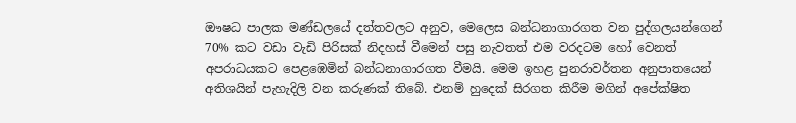ඖෂධ පාලක මණ්ඩලයේ දත්තවලට අනුව, මෙලෙස බන්ධනාගාරගත වන පුද්ගලයන්ගෙන් 70% කට වඩා වැඩි පිරිසක් නිදහස් වීමෙන් පසු නැවතත් එම වරදටම හෝ වෙනත් අපරාධයකට පෙළඹෙමින් බන්ධනාගාරගත වීමයි. මෙම ඉහළ පුනරාවර්තන අනුපාතයෙන් අතිශයින් පැහැදිලි වන කරුණක් තිබේ. එනම් හුදෙක් සිරගත කිරීම මගින් අපේක්ෂිත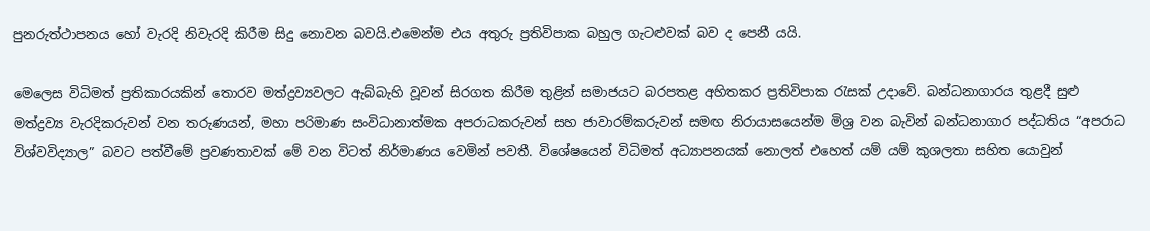පුනරුත්ථාපනය හෝ වැරදි නිවැරදි කිරීම සිදු නොවන බවයි.එමෙන්ම එය අතුරු ප්‍රතිවිපාක බහුල ගැටළුවක් බව ද පෙනී යයි.

මෙලෙස විධිමත් ප්‍රතිකාරයකින් තොරව මත්ද්‍රව්‍යවලට ඇබ්බැහි වූවන් සිරගත කිරීම තුළින් සමාජයට බරපතළ අහිතකර ප්‍රතිවිපාක රැසක් උදාවේ. බන්ධනාගාරය තුළදී සුළු මත්ද්‍රව්‍ය වැරදිකරුවන් වන තරුණයන්, මහා පරිමාණ සංවිධානාත්මක අපරාධකරුවන් සහ ජාවාරම්කරුවන් සමඟ නිරායාසයෙන්ම මිශ්‍ර වන බැවින් බන්ධනාගාර පද්ධතිය “අපරාධ විශ්වවිද්‍යාල” බවට පත්වීමේ ප්‍රවණතාවක් මේ වන විටත් නිර්මාණය වෙමින් පවතී. විශේෂයෙන් විධිමත් අධ්‍යාපනයක් නොලත් එහෙත් යම් යම් කුශලතා සහිත යොවුන්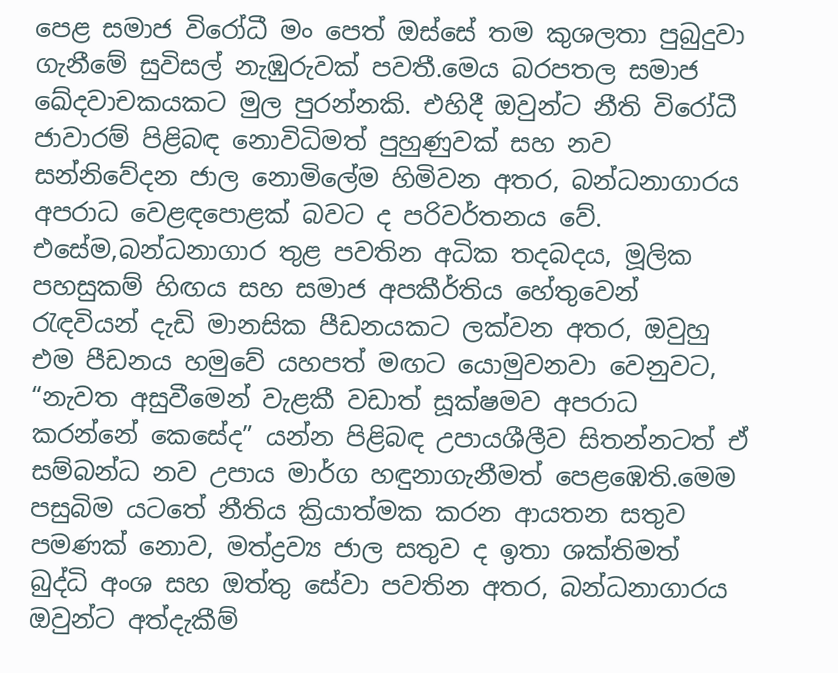පෙළ සමාජ විරෝධී මං පෙත් ඔස්සේ තම කුශලතා පුබුදුවා ගැනීමේ සුවිසල් නැඹුරුවක් පවතී.මෙය බරපතල සමාජ ඛේදවාචකයකට මුල පුරන්නකි. එහිදී ඔවුන්ට නීති විරෝධී ජාවාරම් පිළිබඳ නොවිධිමත් පුහුණුවක් සහ නව සන්නිවේදන ජාල නොමිලේම හිමිවන අතර, බන්ධනාගාරය අපරාධ වෙළඳපොළක් බවට ද පරිවර්තනය වේ. එසේම,බන්ධනාගාර තුළ පවතින අධික තදබදය, මූලික පහසුකම් හිඟය සහ සමාජ අපකීර්තිය හේතුවෙන් රැඳවියන් දැඩි මානසික පීඩනයකට ලක්වන අතර, ඔවුහු එම පීඩනය හමුවේ යහපත් මඟට යොමුවනවා වෙනුවට, “නැවත අසුවීමෙන් වැළකී වඩාත් සූක්ෂමව අපරාධ කරන්නේ කෙසේද” යන්න පිළිබඳ උපායශීලීව සිතන්නටත් ඒ සම්බන්ධ නව උපාය මාර්ග හඳුනාගැනීමත් පෙළඹෙති.මෙම පසුබිම යටතේ නීතිය ක්‍රියාත්මක කරන ආයතන සතුව පමණක් නොව, මත්ද්‍රව්‍ය ජාල සතුව ද ඉතා ශක්තිමත් බුද්ධි අංශ සහ ඔත්තු සේවා පවතින අතර, බන්ධනාගාරය ඔවුන්ට අත්දැකීම්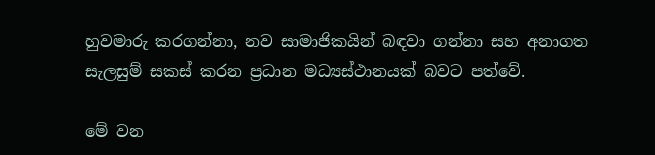හුවමාරු කරගන්නා, නව සාමාජිකයින් බඳවා ගන්නා සහ අනාගත සැලසුම් සකස් කරන ප්‍රධාන මධ්‍යස්ථානයක් බවට පත්වේ.

මේ වන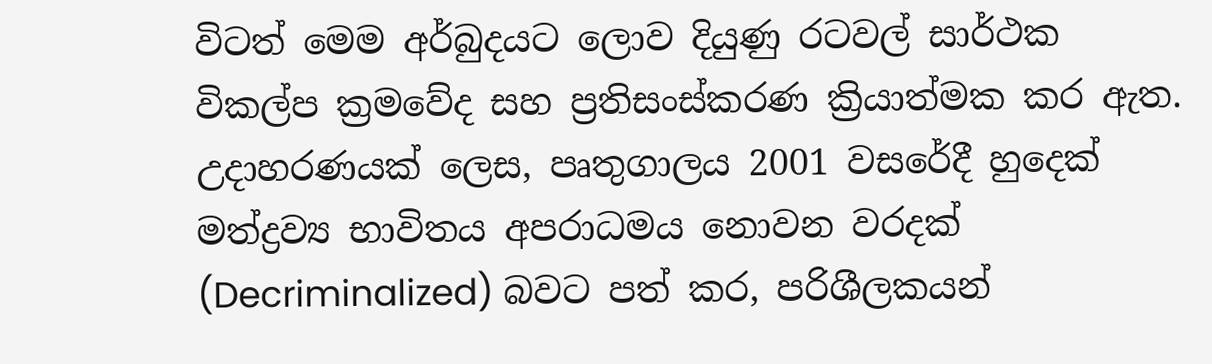විටත් මෙම අර්බුදයට ලොව දියුණු රටවල් සාර්ථක විකල්ප ක්‍රමවේද සහ ප්‍රතිසංස්කරණ ක්‍රියාත්මක කර ඇත. උදාහරණයක් ලෙස, පෘතුගාලය 2001 වසරේදී හුදෙක් මත්ද්‍රව්‍ය භාවිතය අපරාධමය නොවන වරදක් (Decriminalized) බවට පත් කර, පරිශීලකයන්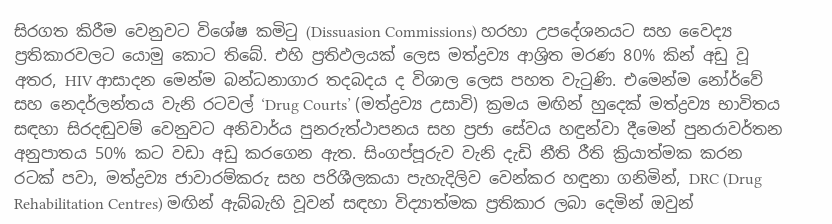සිරගත කිරීම වෙනුවට විශේෂ කමිටු (Dissuasion Commissions) හරහා උපදේශනයට සහ වෛද්‍ය ප්‍රතිකාරවලට යොමු කොට තිබේ. එහි ප්‍රතිඵලයක් ලෙස මත්ද්‍රව්‍ය ආශ්‍රිත මරණ 80% කින් අඩු වූ අතර, HIV ආසාදන මෙන්ම බන්ධනාගාර තදබදය ද විශාල ලෙස පහත වැටුණි. එමෙන්ම නෝර්වේ සහ නෙදර්ලන්තය වැනි රටවල් ‘Drug Courts’ (මත්ද්‍රව්‍ය උසාවි) ක්‍රමය මඟින් හුදෙක් මත්ද්‍රව්‍ය භාවිතය සඳහා සිරදඬුවම් වෙනුවට අනිවාර්ය පුනරුත්ථාපනය සහ ප්‍රජා සේවය හඳුන්වා දීමෙන් පුනරාවර්තන අනුපාතය 50% කට වඩා අඩු කරගෙන ඇත. සිංගප්පූරුව වැනි දැඩි නීති රීති ක්‍රියාත්මක කරන රටක් පවා, මත්ද්‍රව්‍ය ජාවාරම්කරු සහ පරිශීලකයා පැහැදිලිව වෙන්කර හඳුනා ගනිමින්, DRC (Drug Rehabilitation Centres) මඟින් ඇබ්බැහි වූවන් සඳහා විද්‍යාත්මක ප්‍රතිකාර ලබා දෙමින් ඔවුන්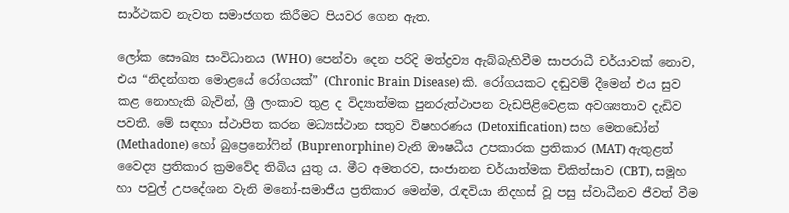සාර්ථකව නැවත සමාජගත කිරීමට පියවර ගෙන ඇත.

ලෝක සෞඛ්‍ය සංවිධානය (WHO) පෙන්වා දෙන පරිදි මත්ද්‍රව්‍ය ඇබ්බැහිවීම සාපරාධී චර්යාවක් නොව, එය “නිදන්ගත මොළයේ රෝගයක්” (Chronic Brain Disease) කි. රෝගයකට දඬුවම් දීමෙන් එය සුව කළ නොහැකි බැවින්, ශ්‍රී ලංකාව තුළ ද විද්‍යාත්මක පුනරුත්ථාපන වැඩපිළිවෙළක අවශ්‍යතාව දැඩිව පවතී. මේ සඳහා ස්ථාපිත කරන මධ්‍යස්ථාන සතුව විෂහරණය (Detoxification) සහ මෙතඩෝන් (Methadone) හෝ බුප්‍රෙනෝෆින් (Buprenorphine) වැනි ඖෂධීය උපකාරක ප්‍රතිකාර (MAT) ඇතුළත් වෛද්‍ය ප්‍රතිකාර ක්‍රමවේද තිබිය යුතු ය. මීට අමතරව, සංජානන චර්යාත්මක චිකිත්සාව (CBT), සමූහ හා පවුල් උපදේශන වැනි මනෝ-සමාජීය ප්‍රතිකාර මෙන්ම, රැඳවියා නිදහස් වූ පසු ස්වාධීනව ජීවත් වීම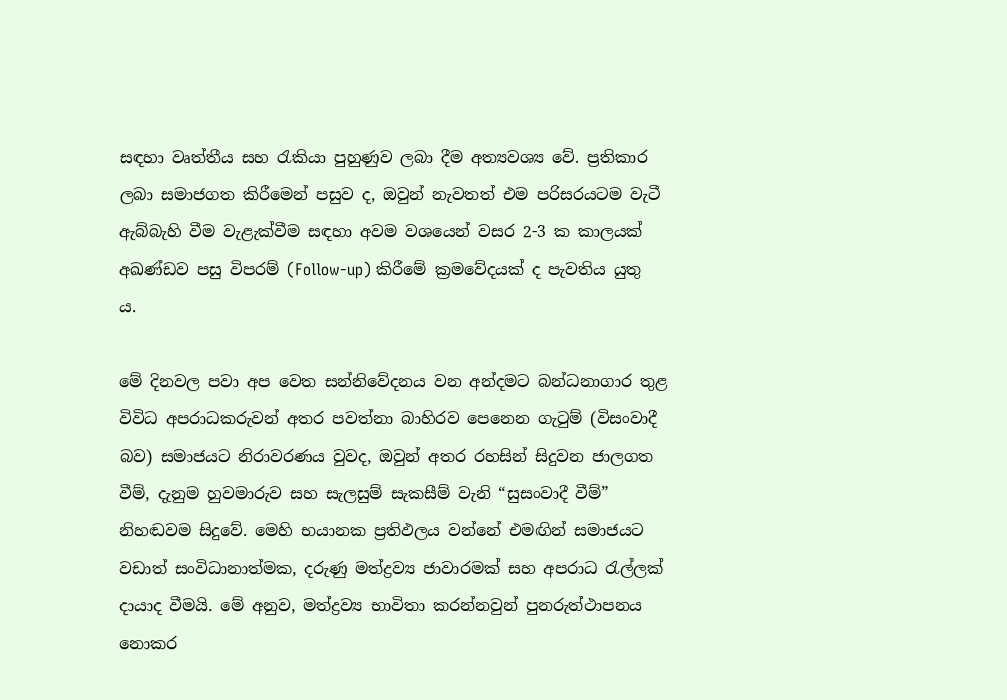සඳහා වෘත්තීය සහ රැකියා පුහුණුව ලබා දීම අත්‍යවශ්‍ය වේ. ප්‍රතිකාර ලබා සමාජගත කිරීමෙන් පසුව ද, ඔවුන් නැවතත් එම පරිසරයටම වැටී ඇබ්බැහි වීම වැළැක්වීම සඳහා අවම වශයෙන් වසර 2-3 ක කාලයක් අඛණ්ඩව පසු විපරම් (Follow-up) කිරීමේ ක්‍රමවේදයක් ද පැවතිය යුතු ය.

මේ දිනවල පවා අප වෙත සන්නිවේදනය වන අන්දමට බන්ධනාගාර තුළ විවිධ අපරාධකරුවන් අතර පවත්නා බාහිරව පෙනෙන ගැටුම් (විසංවාදී බව) සමාජයට නිරාවරණය වුවද, ඔවුන් අතර රහසින් සිදුවන ජාලගත වීම්, දැනුම හුවමාරුව සහ සැලසුම් සැකසීම් වැනි “සුසංවාදී වීම්” නිහඬවම සිදුවේ. මෙහි භයානක ප්‍රතිඵලය වන්නේ එමඟින් සමාජයට වඩාත් සංවිධානාත්මක, දරුණු මත්ද්‍රව්‍ය ජාවාරමක් සහ අපරාධ රැල්ලක් දායාද වීමයි. මේ අනුව, මත්ද්‍රව්‍ය භාවිතා කරන්නවුන් පුනරුත්ථාපනය නොකර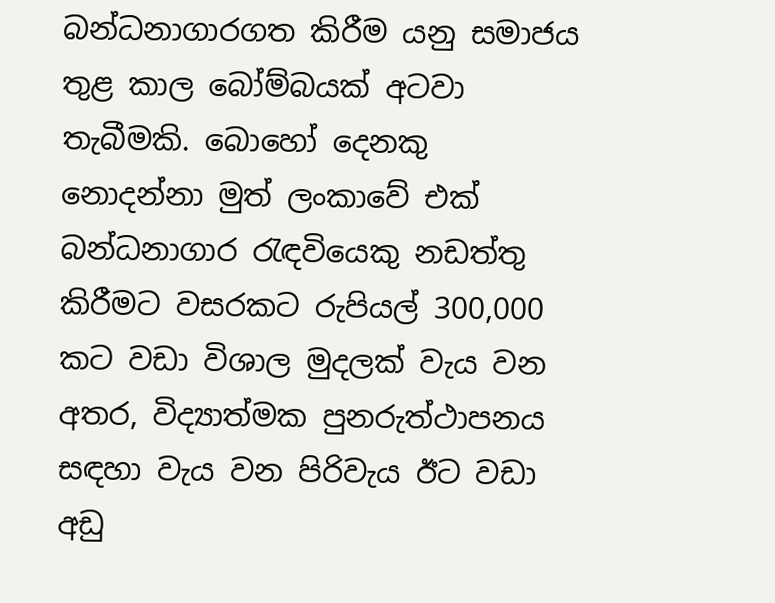බන්ධනාගාරගත කිරීම යනු සමාජය තුළ කාල බෝම්බයක් අටවා තැබීමකි. බොහෝ දෙනකු නොදන්නා මුත් ලංකාවේ එක් බන්ධනාගාර රැඳවියෙකු නඩත්තු කිරීමට වසරකට රුපියල් 300,000 කට වඩා විශාල මුදලක් වැය වන අතර, විද්‍යාත්මක පුනරුත්ථාපනය සඳහා වැය වන පිරිවැය ඊට වඩා අඩු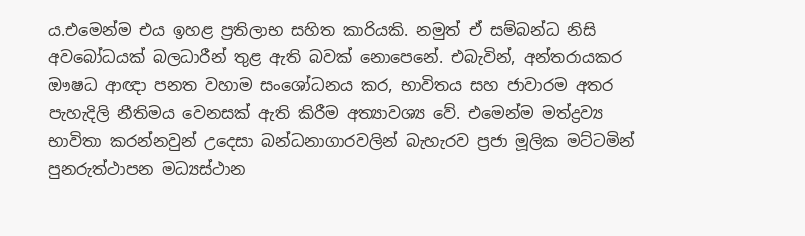ය.එමෙන්ම එය ඉහළ ප්‍රතිලාභ සහිත කාරියකි. නමුත් ඒ සම්බන්ධ නිසි අවබෝධයක් බලධාරීන් තුළ ඇති බවක් නොපෙනේ. එබැවින්, අන්තරායකර ඖෂධ ආඥා පනත වහාම සංශෝධනය කර, භාවිතය සහ ජාවාරම අතර පැහැදිලි නීතිමය වෙනසක් ඇති කිරීම අත්‍යාවශ්‍ය වේ. එමෙන්ම මත්ද්‍රව්‍ය භාවිතා කරන්නවුන් උදෙසා බන්ධනාගාරවලින් බැහැරව ප්‍රජා මූලික මට්ටමින් පුනරුත්ථාපන මධ්‍යස්ථාන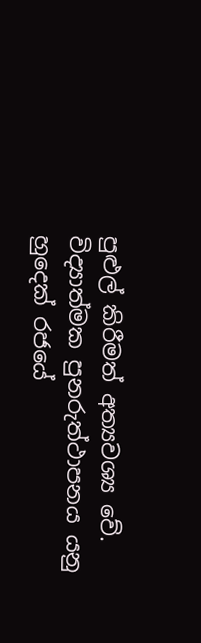පුළුල් කිරීමත් අත්‍යවශ්‍ය වේ. විද්‍යාත්මක පුනරුත්ථාපනය යනු හුදෙක් රජයේ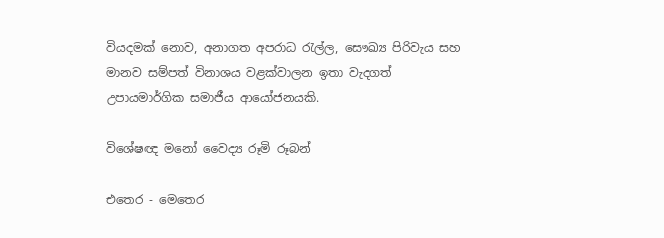වියදමක් නොව, අනාගත අපරාධ රැල්ල, සෞඛ්‍ය පිරිවැය සහ මානව සම්පත් විනාශය වළක්වාලන ඉතා වැදගත් උපායමාර්ගික සමාජීය ආයෝජනයකි.

විශේෂඥ මනෝ වෛද්‍ය රූමි රූබන්

එතෙර - මෙතෙර